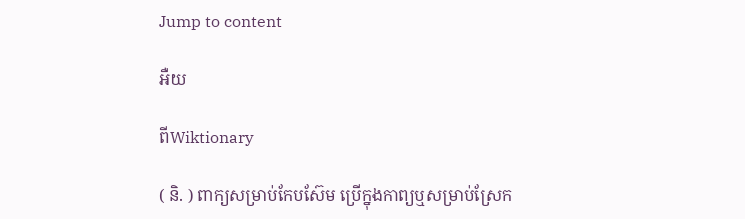Jump to content

អឺយ

ពីWiktionary

( និ. ) ពាក្យសម្រាប់កែបស៊ែម ប្រើក្នុងកាព្យឬសម្រាប់ស្រែក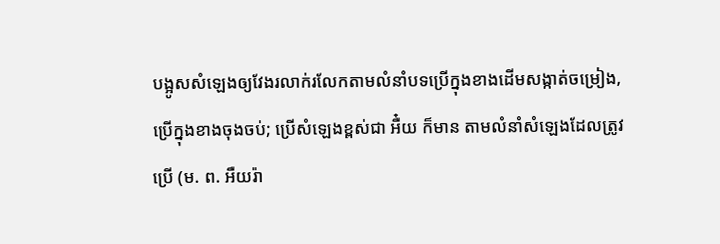បង្អូសសំឡេងឲ្យវែងរលាក់រលែកតាមលំនាំបទប្រើក្នុងខាងដើមសង្កាត់ចម្រៀង, ប្រើក្នុងខាងចុងចប់; ប្រើសំឡេងខ្ពស់ជា អឺ៎យ ក៏មាន តាមលំនាំសំឡេងដែលត្រូវប្រើ (ម. ព. អឺយរ៉ា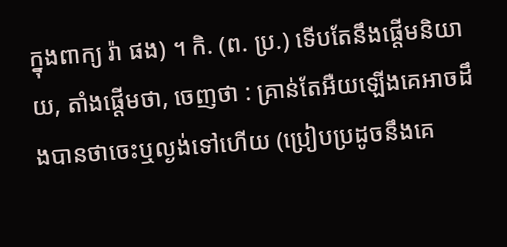ក្នុងពាក្យ រ៉ា ផង) ។ កិ. (ព. ប្រ.) ទើបតែនឹងផ្តើមនិយាយ, តាំងផ្តើមថា, ចេញថា : គ្រាន់តែអឺយឡើងគេអាចដឹងបានថាចេះឬល្ងង់ទៅហើយ (ប្រៀបប្រដូចនឹងគេ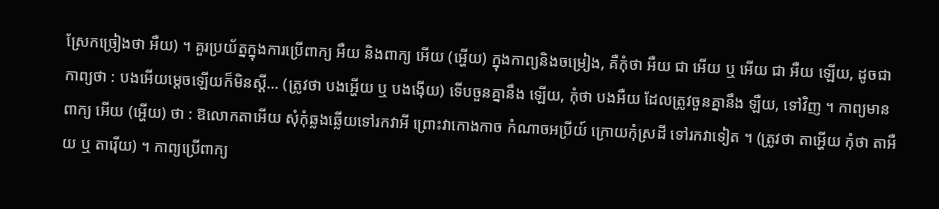ស្រែកច្រៀងថា អឺយ) ។ គួរប្រយ័ត្នក្នុងការប្រើពាក្យ អឺយ និងពាក្យ អើយ (អ្ហើយ) ក្នុងកាព្យនិងចម្រៀង, គឺកុំថា អឺយ ជា អើយ ឬ អើយ ជា អឺយ ឡើយ, ដូចជាកាព្យថា : បងអើយម្តេចឡើយក៏មិនស្ដី... (ត្រូវថា បងអ្ហើយ ឬ បងង៉ើយ) ទើបចួនគ្នានឹង ឡើយ, កុំថា បងអឺយ ដែលត្រូវចួនគ្នានឹង ឡឺយ, ទៅវិញ ។ កាព្យមានពាក្យ អើយ (អ្ហើយ) ថា : ឱលោកតាអើយ សុំកុំឆ្លងឆ្លើយទៅរកវាអី ព្រោះវាកោងកាច កំណាចអប្រីយ៍ ក្រោយកុំស្រដី ទៅរកវាទៀត ។ (ត្រូវថា តាអ្ហើយ កុំថា តាអឺយ ឬ តារ៉ើយ) ។ កាព្យប្រើពាក្យ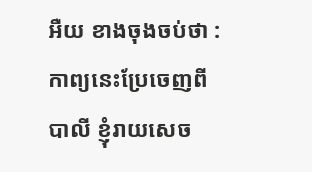អឺយ ខាងចុងចប់ថា : កាព្យនេះប្រែចេញពីបាលី ខ្ញុំរាយសេច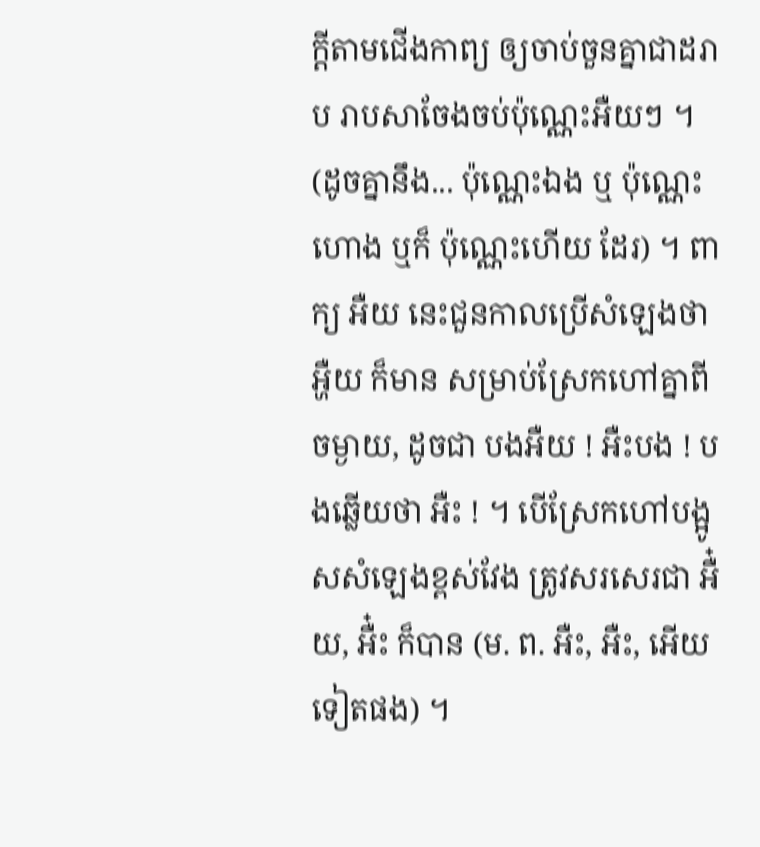ក្ដីតាមជើងកាព្យ ឲ្យចាប់ចួនគ្នាជាដរាប រាបសាចែងចប់ប៉ុណ្ណេះអឺយៗ ។ (ដូចគ្នានឹង... ប៉ុណ្ណេះឯង ឬ ប៉ុណ្ណេះហោង ឬក៏ ប៉ុណ្ណេះហើយ ដែរ) ។ ពាក្យ អឺយ នេះជួនកាលប្រើសំឡេងថា អ្ហឺយ ក៏មាន សម្រាប់ស្រែកហៅគ្នាពីចម្ងាយ, ដូចជា បងអឺយ ! អឺះបង ! បងឆ្លើយថា អឺះ ! ។ បើស្រែកហៅបង្អូសសំឡេងខ្ពស់វែង ត្រូវសរសេរជា អឺ៎យ, អឺ៎ះ ក៏បាន (ម. ព. អឺះ, អឺះ, អើយ ទៀតផង) ។